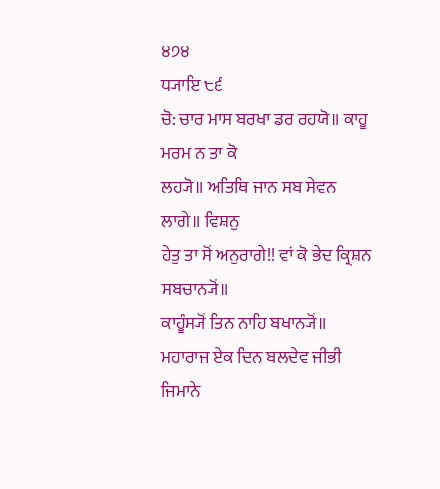੪੭੪
ਧ੍ਯਾਇ ੮੬
ਚੋ: ਚਾਰ ਮਾਸ ਬਰਖਾ ਡਰ ਰਹਯੋ॥ ਕਾਹੂ ਮਰਮ ਨ ਤਾ ਕੋ
ਲਹ੍ਯੋ॥ ਅਤਿਥਿ ਜਾਨ ਸਬ ਸੇਵਨ ਲਾਗੇ॥ ਵਿਸ਼ਨੁ
ਹੇਤੁ ਤਾ ਸੋਂ ਅਨੁਰਾਗੇ!! ਵਾਂ ਕੋ ਭੇਦ ਕ੍ਰਿਸ਼ਨ ਸਬਚਾਨ੍ਯੋਂ॥
ਕਾਹੂੰਸ੍ਯੋਂ ਤਿਨ ਨਾਹਿ ਬਖਾਨ੍ਯੋਂ॥
ਮਹਾਰਾਜ ਏਕ ਦਿਨ ਬਲਦੇਵ ਜੀਭੀ ਜਿਮਾਨੇ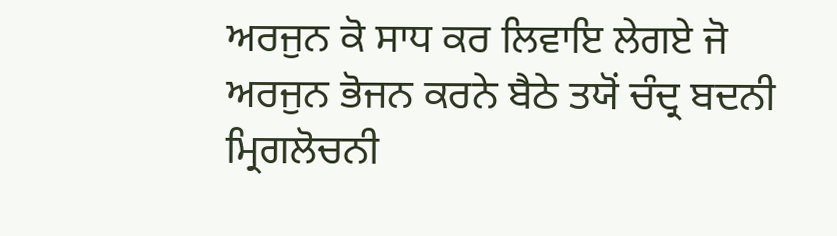ਅਰਜੁਨ ਕੋ ਸਾਧ ਕਰ ਲਿਵਾਇ ਲੇਗਏ ਜੋ ਅਰਜੁਨ ਭੋਜਨ ਕਰਨੇ ਬੈਠੇ ਤਯੋਂ ਚੰਦ੍ਰ ਬਦਨੀ ਮ੍ਰਿਗਲੋਚਨੀ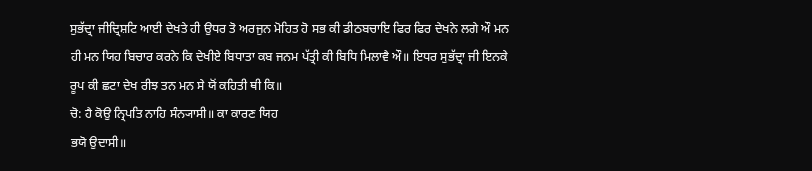ਸੁਭੱਦ੍ਰਾ ਜੀਦ੍ਰਿਸ਼ਟਿ ਆਈ ਦੇਖਤੇ ਹੀ ਉਧਰ ਤੋ ਅਰਜੁਨ ਮੋਹਿਤ ਹੋ ਸਭ ਕੀ ਡੀਠਬਚਾਇ ਫਿਰ ਫਿਰ ਦੇਖਨੇ ਲਗੇ ਔ ਮਨ ਹੀ ਮਨ ਯਿਹ ਬਿਚਾਰ ਕਰਨੇ ਕਿ ਦੇਖੀਏ ਬਿਧਾਤਾ ਕਬ ਜਨਮ ਪੱਤ੍ਰੀ ਕੀ ਬਿਧਿ ਮਿਲਾਵੈ ਔ॥ ਇਧਰ ਸੁਭੱਦ੍ਰਾ ਜੀ ਇਨਕੇ ਰੂਪ ਕੀ ਛਟਾ ਦੇਖ ਰੀਝ ਤਨ ਮਨ ਸੇ ਯੋਂ ਕਹਿਤੀ ਥੀ ਕਿ॥
ਚੋ: ਹੈ ਕੋਉ ਨ੍ਰਿਪਤਿ ਨਾਹਿ ਸੰਨ੍ਯਾਸੀ॥ ਕਾ ਕਾਰਣ ਯਿਹ
ਭਯੋ ਉਦਾਸੀ॥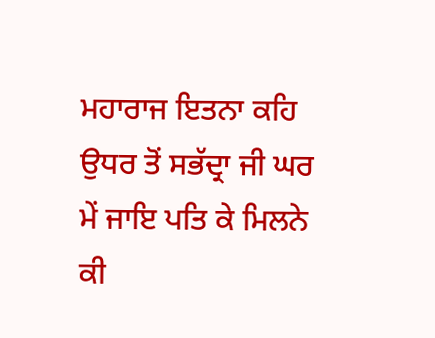ਮਹਾਰਾਜ ਇਤਨਾ ਕਹਿ ਉਧਰ ਤੋਂ ਸਭੱਦ੍ਰਾ ਜੀ ਘਰ ਮੇਂ ਜਾਇ ਪਤਿ ਕੇ ਮਿਲਨੇ ਕੀ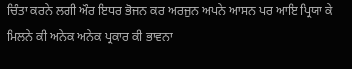ਚਿੰਤਾ ਕਰਨੇ ਲਗੀ ਔਰ ਇਧਰ ਭੋਜਨ ਕਰ ਅਰਜੁਨ ਅਪਨੇ ਆਸਨ ਪਰ ਆਇ ਪ੍ਰਿਯਾ ਕੇ ਮਿਲਨੇ ਕੀ ਅਨੇਕ ਅਨੇਕ ਪ੍ਰਕਾਰ ਕੀ ਭਾਵਨਾ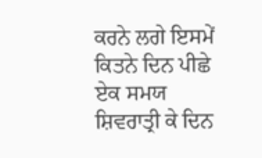ਕਰਨੇ ਲਗੇ ਇਸਮੇਂ ਕਿਤਨੇ ਦਿਨ ਪੀਛੇ ਏਕ ਸਮਯ ਸ਼ਿਵਰਾਤ੍ਰੀ ਕੇ ਦਿਨ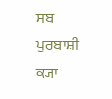ਸਬ ਪੁਰਬਾਸ਼ੀ ਕ੍ਯਾ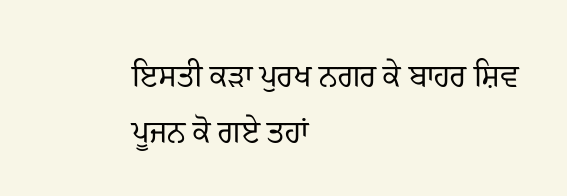ਇਸਤੀ ਕੜਾ ਪੁਰਖ ਨਗਰ ਕੇ ਬਾਹਰ ਸ਼ਿਵ ਪੂਜਨ ਕੋ ਗਏ ਤਹਾਂ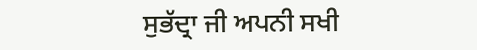ਸੁਭੱਦ੍ਰਾ ਜੀ ਅਪਨੀ ਸਖੀ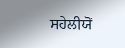ਸਹੇਲੀਯੋਂ